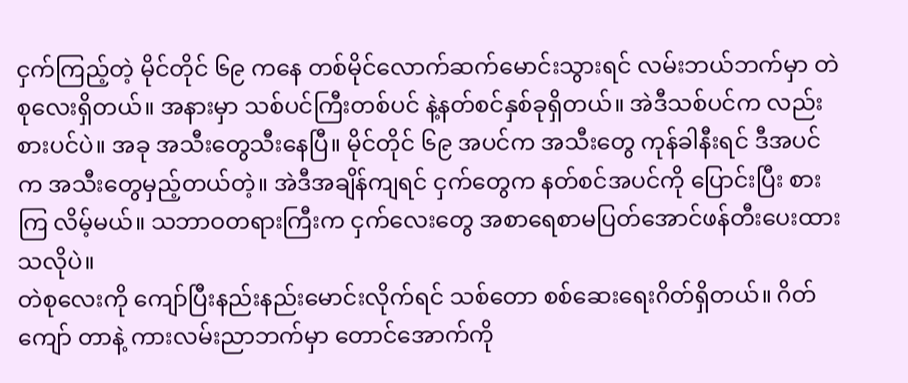ငှက်ကြည့်တဲ့ မိုင်တိုင် ၆၉ ကနေ တစ်မိုင်လောက်ဆက်မောင်းသွားရင် လမ်းဘယ်ဘက်မှာ တဲစုလေးရှိတယ်။ အနားမှာ သစ်ပင်ကြီးတစ်ပင် နဲ့နတ်စင်နှစ်ခုရှိတယ်။ အဲဒီသစ်ပင်က လည်း စားပင်ပဲ။ အခု အသီးတွေသီးနေပြီ။ မိုင်တိုင် ၆၉ အပင်က အသီးတွေ ကုန်ခါနီးရင် ဒီအပင်က အသီးတွေမှည့်တယ်တဲ့။ အဲဒီအချိန်ကျရင် ငှက်တွေက နတ်စင်အပင်ကို ပြောင်းပြီး စားကြ လိမ့်မယ်။ သဘာဝတရားကြီးက ငှက်လေးတွေ အစာရေစာမပြတ်အောင်ဖန်တီးပေးထားသလိုပဲ။
တဲစုလေးကို ကျော်ပြီးနည်းနည်းမောင်းလိုက်ရင် သစ်တော စစ်ဆေးရေးဂိတ်ရှိတယ်။ ဂိတ် ကျော် တာနဲ့ ကားလမ်းညာဘက်မှာ တောင်အောက်ကို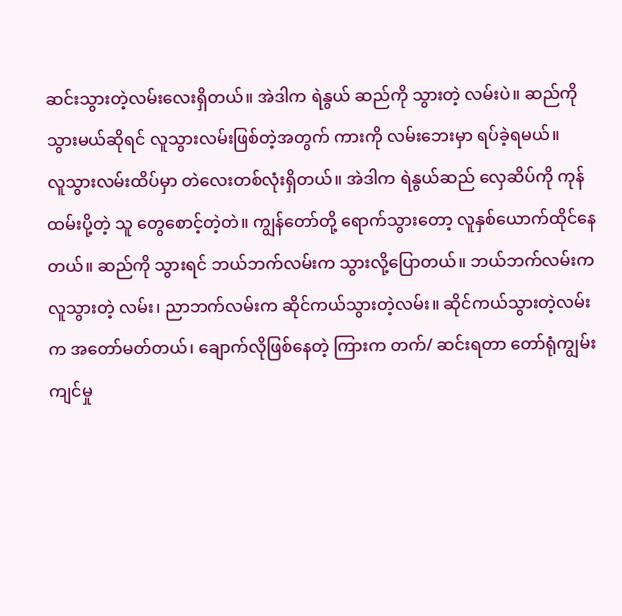ဆင်းသွားတဲ့လမ်းလေးရှိတယ်။ အဲဒါက ရဲနွယ် ဆည်ကို သွားတဲ့ လမ်းပဲ။ ဆည်ကိုသွားမယ်ဆိုရင် လူသွားလမ်းဖြစ်တဲ့အတွက် ကားကို လမ်းဘေးမှာ ရပ်ခဲ့ရမယ်။
လူသွားလမ်းထိပ်မှာ တဲလေးတစ်လုံးရှိတယ်။ အဲဒါက ရဲနွယ်ဆည် လှေဆိပ်ကို ကုန်ထမ်းပို့တဲ့ သူ တွေစောင့်တဲ့တဲ။ ကျွန်တော်တို့ ရောက်သွားတော့ လူနှစ်ယောက်ထိုင်နေတယ်။ ဆည်ကို သွားရင် ဘယ်ဘက်လမ်းက သွားလို့ပြောတယ်။ ဘယ်ဘက်လမ်းက လူသွားတဲ့ လမ်း၊ ညာဘက်လမ်းက ဆိုင်ကယ်သွားတဲ့လမ်း။ ဆိုင်ကယ်သွားတဲ့လမ်းက အတော်မတ်တယ်၊ ချောက်လိုဖြစ်နေတဲ့ ကြားက တက်/ ဆင်းရတာ တော်ရုံကျွမ်းကျင်မှု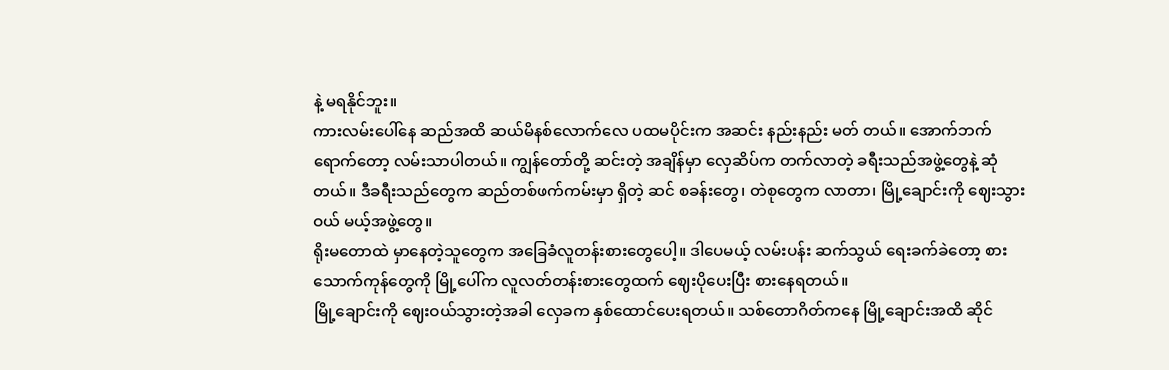နဲ့ မရနိုင်ဘူး။
ကားလမ်းပေါ်နေ ဆည်အထိ ဆယ်မိနစ်လောက်လေ ပထမပိုင်းက အဆင်း နည်းနည်း မတ် တယ်။ အောက်ဘက်ရောက်တော့ လမ်းသာပါတယ်။ ကျွန်တော်တို့ ဆင်းတဲ့ အချိန်မှာ လှေဆိပ်က တက်လာတဲ့ ခရီးသည်အဖွဲ့တွေနဲ့ ဆုံတယ်။ ဒီခရီးသည်တွေက ဆည်တစ်ဖက်ကမ်းမှာ ရှိတဲ့ ဆင် စခန်းတွေ၊ တဲစုတွေက လာတာ၊ မြို့ချောင်းကို ဈေးသွားဝယ် မယ့်အဖွဲ့တွေ။
ရိုးမတောထဲ မှာနေတဲ့သူတွေက အခြေခံလူတန်းစားတွေပေါ့။ ဒါပေမယ့် လမ်းပန်း ဆက်သွယ် ရေးခက်ခဲတော့ စားသောက်ကုန်တွေကို မြို့ပေါ်က လူလတ်တန်းစားတွေထက် ဈေးပိုပေးပြီး စားနေရတယ်။
မြို့ချောင်းကို ဈေးဝယ်သွားတဲ့အခါ လှေခက နှစ်ထောင်ပေးရတယ်။ သစ်တောဂိတ်ကနေ မြို့ချောင်းအထိ ဆိုင်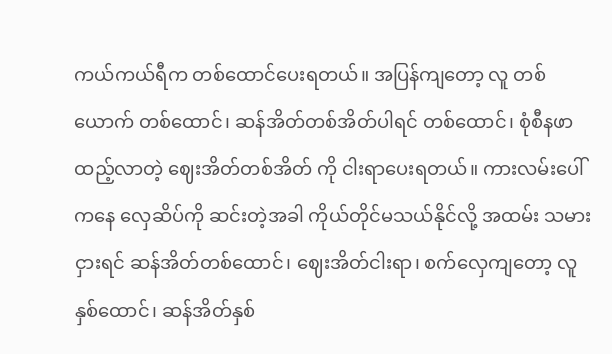ကယ်ကယ်ရီက တစ်ထောင်ပေးရတယ်။ အပြန်ကျတော့ လူ တစ်ယောက် တစ်ထောင်၊ ဆန်အိတ်တစ်အိတ်ပါရင် တစ်ထောင်၊ စုံစီနဖာထည့်လာတဲ့ ဈေးအိတ်တစ်အိတ် ကို ငါးရာပေးရတယ်။ ကားလမ်းပေါ်ကနေ လှေဆိပ်ကို ဆင်းတဲ့အခါ ကိုယ်တိုင်မသယ်နိုင်လို့ အထမ်း သမားငှားရင် ဆန်အိတ်တစ်ထောင်၊ ဈေးအိတ်ငါးရာ၊ စက်လှေကျတော့ လူနှစ်ထောင်၊ ဆန်အိတ်နှစ်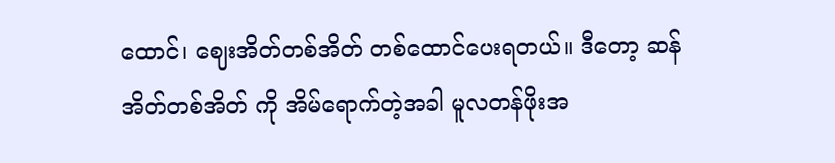ထောင်၊ ဈေးအိတ်တစ်အိတ် တစ်ထောင်ပေးရတယ်။ ဒီတော့ ဆန်အိတ်တစ်အိတ် ကို အိမ်ရောက်တဲ့အခါ မူလတန်ဖိုးအ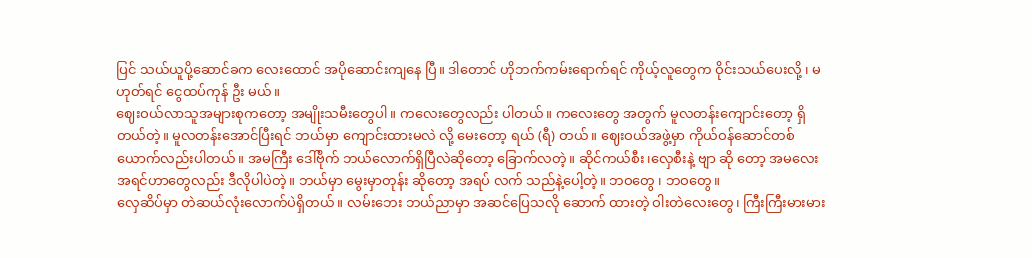ပြင် သယ်ယူပို့ဆောင်ခက လေးထောင် အပိုဆောင်းကျနေ ပြီ။ ဒါတောင် ဟိုဘက်ကမ်းရောက်ရင် ကိုယ့်လူတွေက ဝိုင်းသယ်ပေးလို့ ၊ မဟုတ်ရင် ငွေထပ်ကုန် ဦး မယ်။
ဈေးဝယ်လာသူအများစုကတော့ အမျိုးသမီးတွေပါ။ ကလေးတွေလည်း ပါတယ်။ ကလေးတွေ အတွက် မူလတန်းကျောင်းတော့ ရှိတယ်တဲ့။ မူလတန်းအောင်ပြီးရင် ဘယ်မှာ ကျောင်းထားမလဲ လို့ မေးတော့ ရယ် (ရီ) တယ်။ ဈေးဝယ်အဖွဲ့မှာ ကိုယ်ဝန်ဆောင်တစ်ယောက်လည်းပါတယ်။ အမကြီး ဒေါ်ဗိုက် ဘယ်လောက်ရှိပြီလဲဆိုတော့ ခြောက်လတဲ့။ ဆိုင်ကယ်စီး၊လှေစီးနဲ့ ဗျာ ဆို တော့ အမလေး အရင်ဟာတွေလည်း ဒီလိုပါပဲတဲ့။ ဘယ်မှာ မွေးမှာတုန်း ဆိုတော့ အရပ် လက် သည်နဲ့ပေါ့တဲ့။ ဘဝတွေ ၊ ဘဝတွေ။
လှေဆိပ်မှာ တဲဆယ်လုံးလောက်ပဲရှိတယ်။ လမ်းဘေး ဘယ်ညာမှာ အဆင်ပြေသလို ဆောက် ထားတဲ့ ဝါးတဲလေးတွေ၊ ကြီးကြီးမားမား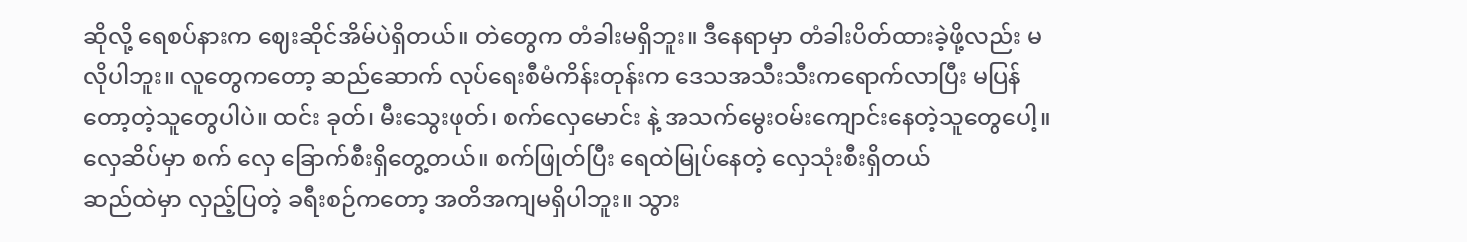ဆိုလို့ ရေစပ်နားက ဈေးဆိုင်အိမ်ပဲရှိတယ်။ တဲတွေက တံခါးမရှိဘူး။ ဒီနေရာမှာ တံခါးပိတ်ထားခဲ့ဖို့လည်း မလိုပါဘူး။ လူတွေကတော့ ဆည်ဆောက် လုပ်ရေးစီမံကိန်းတုန်းက ဒေသအသီးသီးကရောက်လာပြီး မပြန်တော့တဲ့သူတွေပါပဲ။ ထင်း ခုတ်၊ မီးသွေးဖုတ်၊ စက်လှေမောင်း နဲ့ အသက်မွေးဝမ်းကျောင်းနေတဲ့သူတွေပေါ့။ လှေဆိပ်မှာ စက် လှေ ခြောက်စီးရှိတွေ့တယ်။ စက်ဖြုတ်ပြီး ရေထဲမြုပ်နေတဲ့ လှေသုံးစီးရှိတယ်
ဆည်ထဲမှာ လှည့်ပြတဲ့ ခရီးစဉ်ကတော့ အတိအကျမရှိပါဘူး။ သွား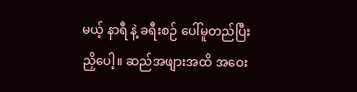မယ့် နာရီ နဲ့ ခရီးစဉ် ပေါ်မူတည်ပြီး ညှိပေါ့။ ဆည်အဖျားအထိ အဝေး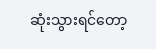ဆုံးသွားရင်တော့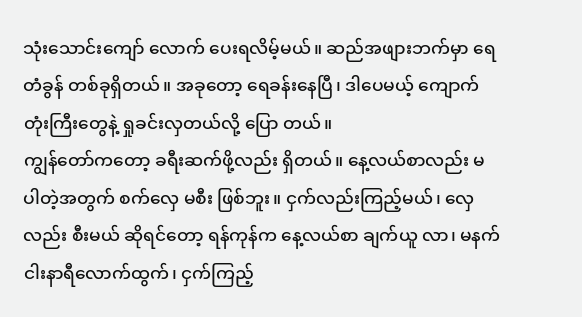သုံးသောင်းကျော် လောက် ပေးရလိမ့်မယ်။ ဆည်အဖျားဘက်မှာ ရေတံခွန် တစ်ခုရှိတယ်။ အခုတော့ ရေခန်းနေပြီ၊ ဒါပေမယ့် ကျောက်တုံးကြီးတွေနဲ့ ရှုခင်းလှတယ်လို့ ပြော တယ်။
ကျွန်တော်ကတော့ ခရီးဆက်ဖို့လည်း ရှိတယ်။ နေ့လယ်စာလည်း မပါတဲ့အတွက် စက်လှေ မစီး ဖြစ်ဘူး။ ငှက်လည်းကြည့်မယ်၊ လှေလည်း စီးမယ် ဆိုရင်တော့ ရန်ကုန်က နေ့လယ်စာ ချက်ယူ လာ၊ မနက်ငါးနာရီလောက်ထွက်၊ ငှက်ကြည့်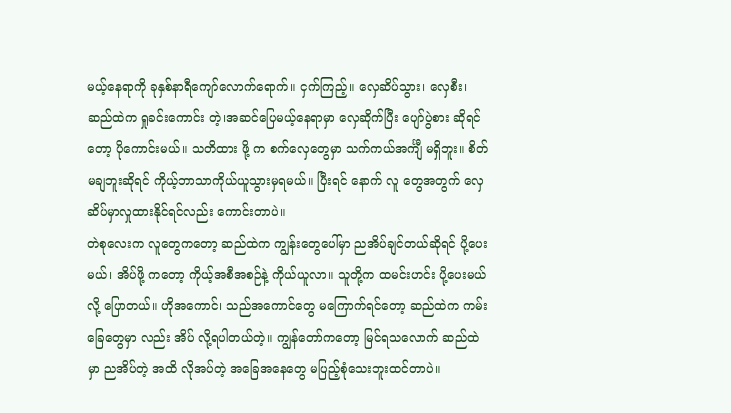မယ့်နေရာကို ခုနှစ်နာရီကျော်လောက်ရောက်။ ငှက်ကြည့်။ လှေဆိပ်သွား၊ လှေစီး၊ ဆည်ထဲက ရှုခင်းကောင်း တဲ့၊အဆင်ပြေမယ့်နေရာမှာ လှေဆိုက်ပြီး ပျော်ပွဲစား ဆိုရင်တော့ ပိုကောင်းမယ်။ သတိထား ဖို့ က စက်လှေတွေမှာ သက်ကယ်အင်္ကျီ မရှိဘူး။ စိတ်မချဘူးဆိုရင် ကိုယ့်ဘာသာကိုယ်ယူသွားမှရမယ်။ ပြီးရင် နောက် လူ တွေအတွက် လှေဆိပ်မှာလှုထားနိုင်ရင်လည်း ကောင်းတာပဲ။
တဲစုလေးက လူတွေကတော့ ဆည်ထဲက ကျွန်းတွေပေါ်မှာ ညအိပ်ချင်တယ်ဆိုရင် ပို့ပေးမယ်၊ အိပ်ဖို့ ကတော့ ကိုယ့်အစီအစဉ်နဲ့ ကိုယ်ယူလာ။ သူတို့က ထမင်းဟင်း ပို့ပေးမယ်လို့ ပြောတယ်။ ဟိုအကောင်၊ သည်အကောင်တွေ မကြောက်ရင်တော့ ဆည်ထဲက ကမ်းခြေတွေမှာ လည်း အိပ် လို့ရပါတယ်တဲ့။ ကျွန်တော်ကတော့ မြင်ရသလောက် ဆည်ထဲမှာ ညအိပ်တဲ့ အထိ လိုအပ်တဲ့ အခြေအနေတွေ မပြည့်စုံသေးဘူးထင်တာပဲ။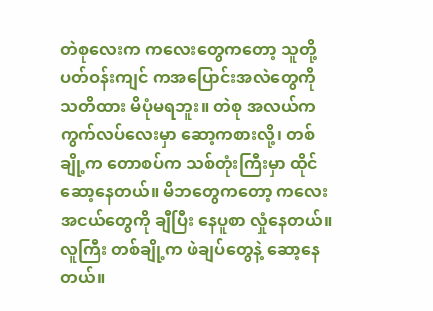တဲစုလေးက ကလေးတွေကတော့ သူတို့ပတ်ဝန်းကျင် ကအပြောင်းအလဲတွေကို သတိထား မိပုံမရဘူး။ တဲစု အလယ်က ကွက်လပ်လေးမှာ ဆော့ကစားလို့၊ တစ်ချို့က တောစပ်က သစ်တုံးကြီးမှာ ထိုင် ဆော့နေတယ်။ မိဘတွေကတော့ ကလေးအငယ်တွေကို ချီပြီး နေပူစာ လှုံနေတယ်။ လူကြီး တစ်ချို့က ဖဲချပ်တွေနဲ့ ဆော့နေတယ်။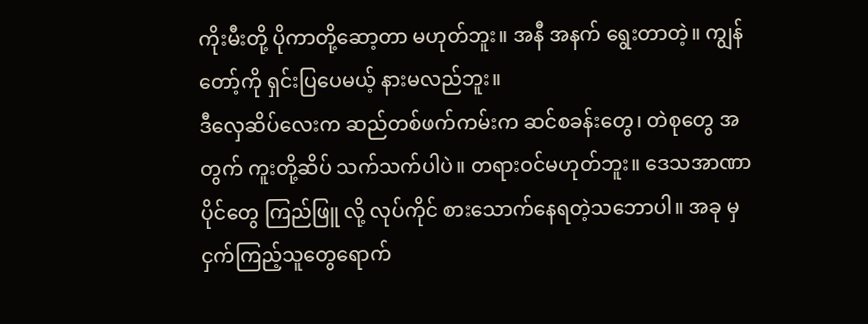ကိုးမီးတို့ ပိုကာတို့ဆော့တာ မဟုတ်ဘူး။ အနီ အနက် ရွေးတာတဲ့။ ကျွန်တော့်ကို ရှင်းပြပေမယ့် နားမလည်ဘူး။
ဒီလှေဆိပ်လေးက ဆည်တစ်ဖက်ကမ်းက ဆင်စခန်းတွေ၊ တဲစုတွေ အတွက် ကူးတို့ဆိပ် သက်သက်ပါပဲ။ တရားဝင်မဟုတ်ဘူး။ ဒေသအာဏာပိုင်တွေ ကြည်ဖြူ လို့ လုပ်ကိုင် စားသောက်နေရတဲ့သဘောပါ။ အခု မှ ငှက်ကြည့်သူတွေရောက်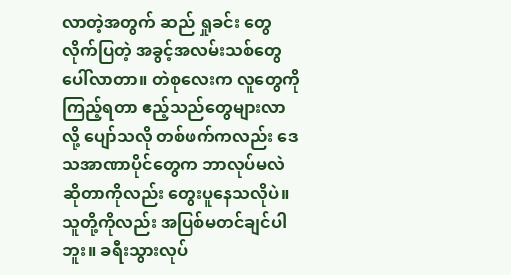လာတဲ့အတွက် ဆည် ရှုခင်း တွေလိုက်ပြတဲ့ အခွင့်အလမ်းသစ်တွေပေါ်လာတာ။ တဲစုလေးက လူတွေကို ကြည့်ရတာ ဧည့်သည်တွေများလာလို့ ပျော်သလို တစ်ဖက်ကလည်း ဒေသအာဏာပိုင်တွေက ဘာလုပ်မလဲ ဆိုတာကိုလည်း တွေးပူနေသလိုပဲ။
သူတို့ကိုလည်း အပြစ်မတင်ချင်ပါဘူး။ ခရီးသွားလုပ်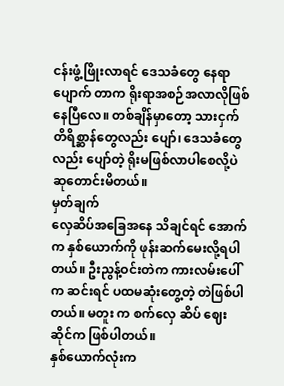ငန်းဖွံ့ဖြိုးလာရင် ဒေသခံတွေ နေရာပျောက် တာက ရိုးရာအစဉ်အလာလိုဖြစ်နေပြီလေ။ တစ်ချိန်မှာတော့ သားငှက် တိရိစ္ဆာန်တွေလည်း ပျော်၊ ဒေသခံတွေလည်း ပျော်တဲ့ ရိုးမဖြစ်လာပါစေလို့ပဲ ဆုတောင်းမိတယ်။
မှတ်ချက်
လှေဆိပ်အခြေအနေ သိချင်ရင် အောက်က နှစ်ယောက်ကို ဖုန်းဆက်မေးလို့ရပါတယ်။ ဦးညွန့်ဝင်းတဲက ကားလမ်းပေါ်က ဆင်းရင် ပထမဆုံးတွေ့တဲ့ တဲဖြစ်ပါတယ်။ မတူး က စက်လှေ ဆိပ် ဈေးဆိုင်က ဖြစ်ပါတယ်။
နှစ်ယောက်လုံးက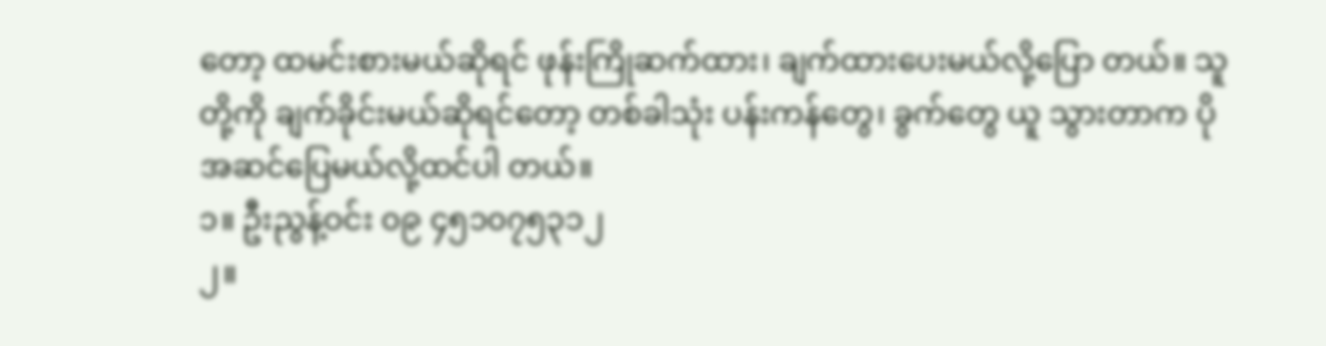တော့ ထမင်းစားမယ်ဆိုရင် ဖုန်းကြိုဆက်ထား၊ ချက်ထားပေးမယ်လို့ပြော တယ်။ သူတို့ကို ချက်ခိုင်းမယ်ဆိုရင်တော့ တစ်ခါသုံး ပန်းကန်တွေ၊ ခွက်တွေ ယူ သွားတာက ပိုအဆင်ပြေမယ်လို့ထင်ပါ တယ်။
၁။ ဦးညွန့်ဝင်း ၀၉ ၄၅၁၀၇၅၃၁၂
၂။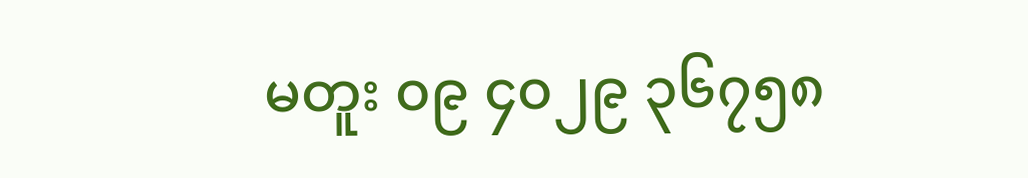မတူး ၀၉ ၄၀၂၉ ၃၆၇၅၈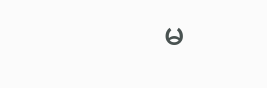မ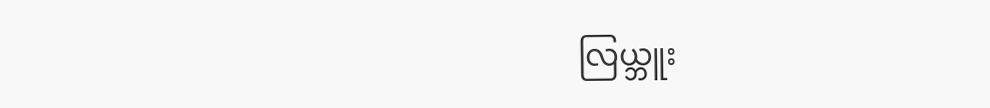လြယ္ဘူး